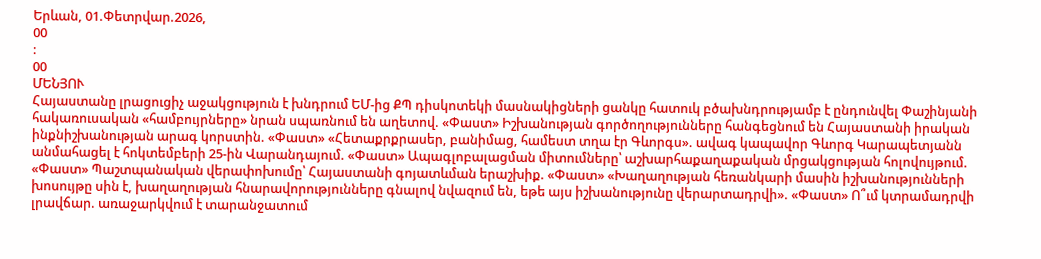Երևան, 01.Փետրվար.2026,
00
:
00
ՄԵՆՅՈՒ
Հայաստանը լրացուցիչ աջակցություն է խնդրում ԵՄ-ից ՔՊ դիսկոտեկի մասնակիցների ցանկը հատուկ բծախնդրությամբ է ընդունվել Փաշինյանի հակառուսական «համբույրները» նրան սպառնում են աղետով. «Փաստ» Իշխանության գործողությունները հանգեցնում են Հայաստանի իրական ինքնիշխանության արագ կորստին. «Փաստ» «Հետաքրքրասեր, բանիմաց, համեստ տղա էր Գևորգս». ավագ կապավոր Գևորգ Կարապետյանն անմահացել է հոկտեմբերի 25-ին Վարանդայում. «Փաստ» Ապագլոբալացման միտումները՝ աշխարհաքաղաքական մրցակցության հոլովույթում. «Փաստ» Պաշտպանական վերափոխումը՝ Հայաստանի գոյատևման երաշխիք. «Փաստ» «Խաղաղության հեռանկարի մասին իշխանությունների խոսույթը սին է, խաղաղության հնարավորությունները գնալով նվազում են, եթե այս իշխանությունը վերարտադրվի». «Փաստ» Ո՞ւմ կտրամադրվի լրավճար. առաջարկվում է տարանջատում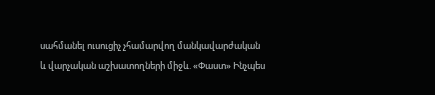սահմանել ուսուցիչ չհամարվող մանկավարժական և վարչական աշխատողների միջև. «Փաստ» Ինչպես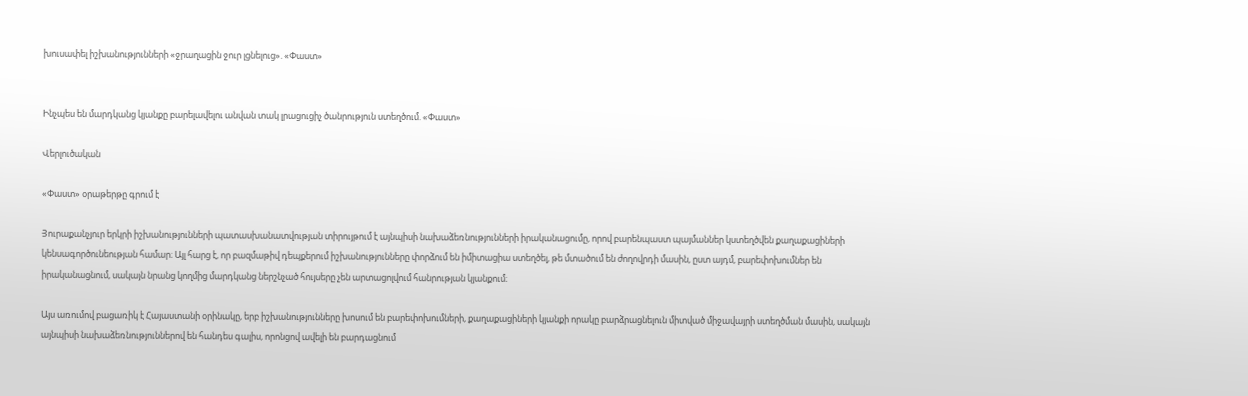խուսափել իշխանությունների «ջրաղացին ջուր լցնելուց». «Փաստ»


Ինչպես են մարդկանց կյանքը բարելավելու անվան տակ լրացուցիչ ծանրություն ստեղծում. «Փաստ»

Վերլուծական

«Փաստ» օրաթերթը գրում է

Յուրաքանչյուր երկրի իշխանությունների պատասխանատվության տիրույթում է այնպիսի նախաձեռնությունների իրականացումը, որով բարենպաստ պայմաններ կստեղծվեն քաղաքացիների կենսագործունեության համար։ Այլ հարց է, որ բազմաթիվ դեպքերում իշխանությունները փորձում են իմիտացիա ստեղծել, թե մտածում են ժողովրդի մասին, ըստ այդմ, բարեփոխումներ են իրականացնում, սակայն նրանց կողմից մարդկանց ներշնչած հույսերը չեն արտացոլվում հանրության կյանքում։

Այս առումով բացառիկ է Հայաստանի օրինակը, երբ իշխանությունները խոսում են բարեփոխումների, քաղաքացիների կյանքի որակը բարձրացնելուն միտված միջավայրի ստեղծման մասին, սակայն այնպիսի նախաձեռնություններով են հանդես գալիս, որոնցով ավելի են բարդացնում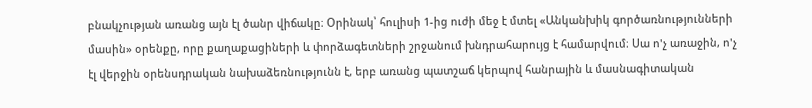բնակչության առանց այն էլ ծանր վիճակը։ Օրինակ՝ հուլիսի 1-ից ուժի մեջ է մտել «Անկանխիկ գործառնությունների մասին» օրենքը, որը քաղաքացիների և փորձագետների շրջանում խնդրահարույց է համարվում։ Սա ո'չ առաջին, ո'չ էլ վերջին օրենսդրական նախաձեռնությունն է, երբ առանց պատշաճ կերպով հանրային և մասնագիտական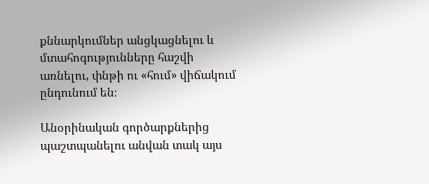քննարկումներ անցկացնելու և մտահոգությունները հաշվի առնելու, փնթի ու «հում» վիճակում ընդունում են։

Անօրինական գործարքներից պաշտպանելու անվան տակ այս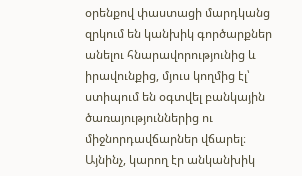օրենքով փաստացի մարդկանց զրկում են կանխիկ գործարքներ անելու հնարավորությունից և իրավունքից, մյուս կողմից էլ՝ ստիպում են օգտվել բանկային ծառայություններից ու միջնորդավճարներ վճարել։ Այնինչ, կարող էր անկանխիկ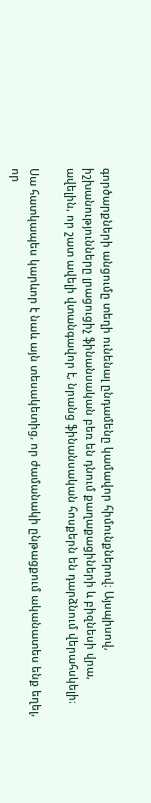գործարքների անցումը տեղի ունենալ ընդամենը կամավոր հիմունքներով։ Այսպիսով, իշխանությունները լրացուցիչ ֆինանսական բեռ են դնում քաղաքացիների և բիզնեսի վրա, ավելին, որ շատ ավելի վտանգավոր է, նրանց ֆինանսական հոսքերն են դարձնում վերահսկելի։

Սա հատկապես կարևոր է նաև այն տեսակետից, որ ժամանակի ընթացքում ականատես ենք եղել, որ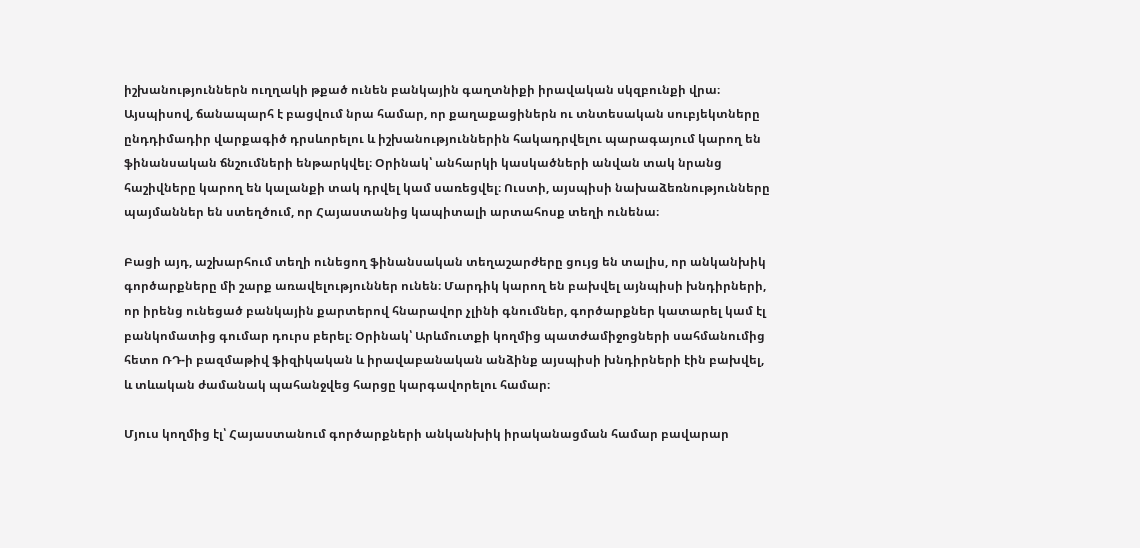իշխանություններն ուղղակի թքած ունեն բանկային գաղտնիքի իրավական սկզբունքի վրա։ Այսպիսով, ճանապարհ է բացվում նրա համար, որ քաղաքացիներն ու տնտեսական սուբյեկտները ընդդիմադիր վարքագիծ դրսևորելու և իշխանություններին հակադրվելու պարագայում կարող են ֆինանսական ճնշումների ենթարկվել։ Օրինակ՝ անհարկի կասկածների անվան տակ նրանց հաշիվները կարող են կալանքի տակ դրվել կամ սառեցվել։ Ուստի, այսպիսի նախաձեռնությունները պայմաններ են ստեղծում, որ Հայաստանից կապիտալի արտահոսք տեղի ունենա։

Բացի այդ, աշխարհում տեղի ունեցող ֆինանսական տեղաշարժերը ցույց են տալիս, որ անկանխիկ գործարքները մի շարք առավելություններ ունեն։ Մարդիկ կարող են բախվել այնպիսի խնդիրների, որ իրենց ունեցած բանկային քարտերով հնարավոր չլինի գնումներ, գործարքներ կատարել կամ էլ բանկոմատից գումար դուրս բերել։ Օրինակ՝ Արևմուտքի կողմից պատժամիջոցների սահմանումից հետո ՌԴ-ի բազմաթիվ ֆիզիկական և իրավաբանական անձինք այսպիսի խնդիրների էին բախվել, և տևական ժամանակ պահանջվեց հարցը կարգավորելու համար։

Մյուս կողմից էլ՝ Հայաստանում գործարքների անկանխիկ իրականացման համար բավարար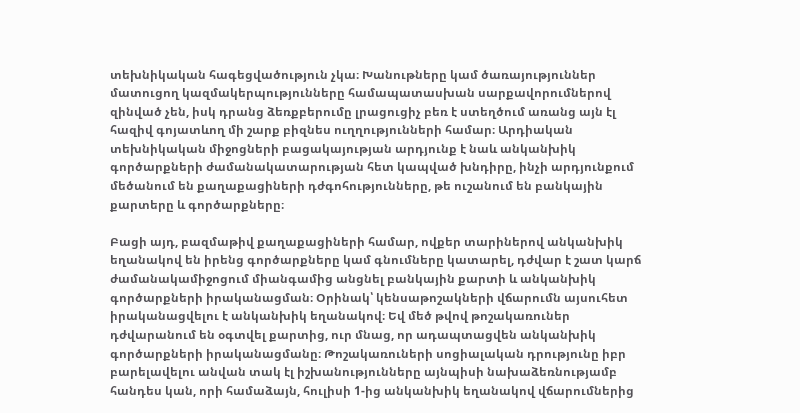տեխնիկական հագեցվածություն չկա։ Խանութները կամ ծառայություններ մատուցող կազմակերպությունները համապատասխան սարքավորումներով զինված չեն, իսկ դրանց ձեռքբերումը լրացուցիչ բեռ է ստեղծում առանց այն էլ հազիվ գոյատևող մի շարք բիզնես ուղղությունների համար։ Արդիական տեխնիկական միջոցների բացակայության արդյունք է նաև անկանխիկ գործարքների ժամանակատարության հետ կապված խնդիրը, ինչի արդյունքում մեծանում են քաղաքացիների դժգոհությունները, թե ուշանում են բանկային քարտերը և գործարքները։

Բացի այդ, բազմաթիվ քաղաքացիների համար, ովքեր տարիներով անկանխիկ եղանակով են իրենց գործարքները կամ գնումները կատարել, դժվար է շատ կարճ ժամանակամիջոցում միանգամից անցնել բանկային քարտի և անկանխիկ գործարքների իրականացման։ Օրինակ՝ կենսաթոշակների վճարումն այսուհետ իրականացվելու է անկանխիկ եղանակով։ Եվ մեծ թվով թոշակառուներ դժվարանում են օգտվել քարտից, ուր մնաց, որ ադապտացվեն անկանխիկ գործարքների իրականացմանը։ Թոշակառուների սոցիալական դրությունը իբր բարելավելու անվան տակ էլ իշխանությունները այնպիսի նախաձեռնությամբ հանդես կան, որի համաձայն, հուլիսի 1-ից անկանխիկ եղանակով վճարումներից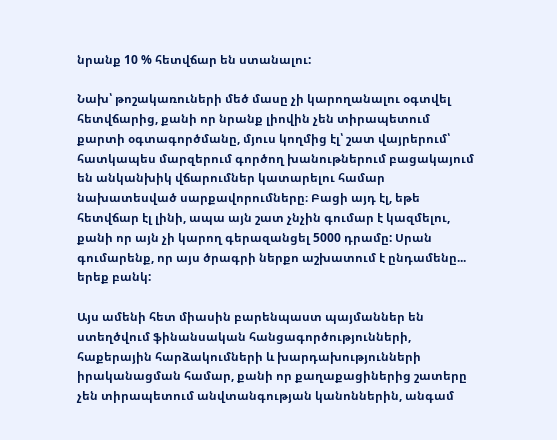նրանք 10 % հետվճար են ստանալու:

Նախ՝ թոշակառուների մեծ մասը չի կարողանալու օգտվել հետվճարից, քանի որ նրանք լիովին չեն տիրապետում քարտի օգտագործմանը, մյուս կողմից էլ՝ շատ վայրերում՝ հատկապես մարզերում գործող խանութներում բացակայում են անկանխիկ վճարումներ կատարելու համար նախատեսված սարքավորումները։ Բացի այդ էլ, եթե հետվճար էլ լինի, ապա այն շատ չնչին գումար է կազմելու, քանի որ այն չի կարող գերազանցել 5000 դրամը: Սրան գումարենք, որ այս ծրագրի ներքո աշխատում է ընդամենը... երեք բանկ:

Այս ամենի հետ միասին բարենպաստ պայմաններ են ստեղծվում ֆինանսական հանցագործությունների, հաքերային հարձակումների և խարդախությունների իրականացման համար, քանի որ քաղաքացիներից շատերը չեն տիրապետում անվտանգության կանոններին, անգամ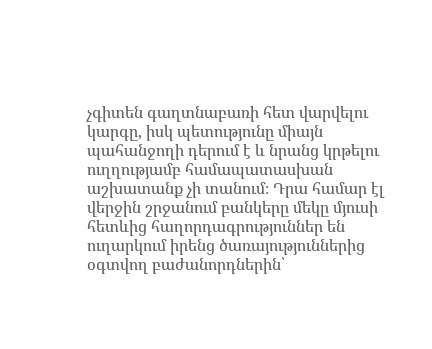չգիտեն գաղտնաբառի հետ վարվելու կարգը, իսկ պետությունը միայն պահանջողի դերում է և նրանց կրթելու ուղղությամբ համապատասխան աշխատանք չի տանում։ Դրա համար էլ վերջին շրջանում բանկերը մեկը մյուսի հետևից հաղորդագրություններ են ուղարկում իրենց ծառայություններից օգտվող բաժանորդներին՝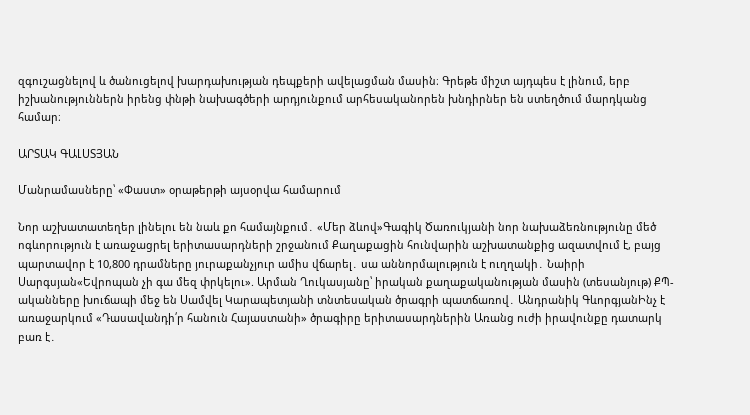զգուշացնելով և ծանուցելով խարդախության դեպքերի ավելացման մասին։ Գրեթե միշտ այդպես է լինում, երբ իշխանություններն իրենց փնթի նախագծերի արդյունքում արհեսականորեն խնդիրներ են ստեղծում մարդկանց համար։

ԱՐՏԱԿ ԳԱԼՍՏՅԱՆ

Մանրամասները՝ «Փաստ» օրաթերթի այսօրվա համարում

Նոր աշխատատեղեր լինելու են նաև քո համայնքում․ «Մեր ձևով»Գագիկ Ծառուկյանի նոր նախաձեռնությունը մեծ ոգևորություն է առաջացրել երիտասարդների շրջանում Քաղաքացին հունվարին աշխատանքից ազատվում է, բայց պարտավոր է 10,800 դրամները յուրաքանչյուր ամիս վճարել․ սա աննորմալություն է ուղղակի․ Նաիրի Սարգսյան«Եվրոպան չի գա մեզ փրկելու». Արման Ղուկասյանը՝ իրական քաղաքականության մասին (տեսանյութ) ՔՊ-ականները խուճապի մեջ են Սամվել Կարապետյանի տնտեսական ծրագրի պատճառով․ Անդրանիկ ԳևորգյանԻնչ է առաջարկում «Դասավանդի՛ր հանուն Հայաստանի» ծրագիրը երիտասարդներին Առանց ուժի իրավունքը դատարկ բառ է․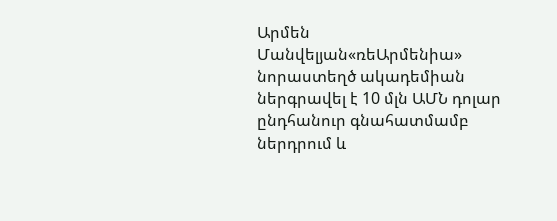Արմեն Մանվելյան«ռեԱրմենիա» նորաստեղծ ակադեմիան ներգրավել է 10 մլն ԱՄՆ դոլար ընդհանուր գնահատմամբ ներդրում և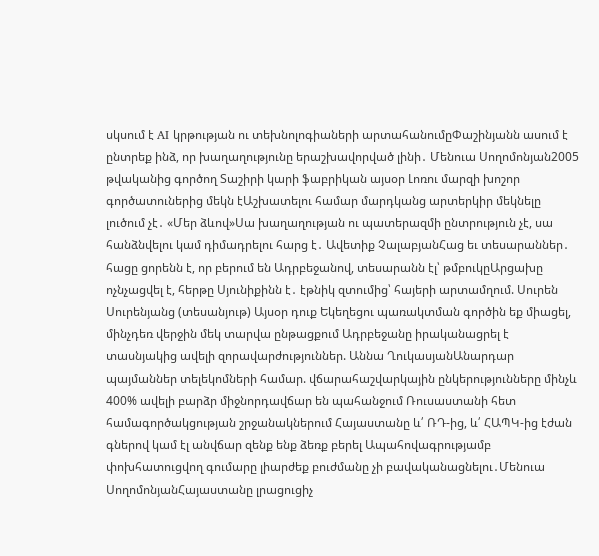սկսում է AI կրթության ու տեխնոլոգիաների արտահանումըՓաշինյանն ասում է ընտրեք ինձ, որ խաղաղությունը երաշխավորված լինի․ Մենուա Սողոմոնյան2005 թվականից գործող Տաշիրի կարի ֆաբրիկան այսօր Լոռու մարզի խոշոր գործատուներից մեկն էԱշխատելու համար մարդկանց արտերկիր մեկնելը լուծում չէ․ «Մեր ձևով»Սա խաղաղության ու պատերազմի ընտրություն չէ, սա հանձնվելու կամ դիմադրելու հարց է․ Ավետիք ՉալաբյանՀաց եւ տեսարաններ․ հացը ցորենն է, որ բերում են Ադրբեջանով, տեսարանն էլ՝ թմբուկըԱրցախը ոչնչացվել է, հերթը Սյունիքինն է․ էթնիկ զտումից՝ հայերի արտամղում. Սուրեն Սուրենյանց (տեսանյութ) Այսօր դուք Եկեղեցու պառակտման գործին եք միացել, մինչդեռ վերջին մեկ տարվա ընթացքում Ադրբեջանը իրականացրել է տասնյակից ավելի զորավարժություններ. Աննա ՂուկասյանԱնարդար պայմաններ տելեկոմների համար. վճարահաշվարկային ընկերությունները մինչև 400% ավելի բարձր միջնորդավճար են պահանջում Ռուսաստանի հետ համագործակցության շրջանակներում Հայաստանը և՛ ՌԴ-ից, և՛ ՀԱՊԿ-ից էժան գներով կամ էլ անվճար զենք ենք ձեռք բերել Ապահովագրությամբ փոխհատուցվող գումարը լիարժեք բուժմանը չի բավականացնելու․Մենուա ՍողոմոնյանՀայաստանը լրացուցիչ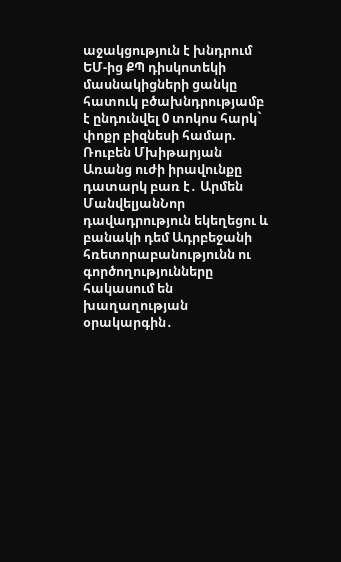աջակցություն է խնդրում ԵՄ-ից ՔՊ դիսկոտեկի մասնակիցների ցանկը հատուկ բծախնդրությամբ է ընդունվել 0 տոկոս հարկ` փոքր բիզնեսի համար. Ռուբեն Մխիթարյան Առանց ուժի իրավունքը դատարկ բառ է․ Արմեն ՄանվելյանՆոր դավադրություն եկեղեցու և բանակի դեմ Ադրբեջանի հռետորաբանությունն ու գործողությունները հակասում են խաղաղության օրակարգին․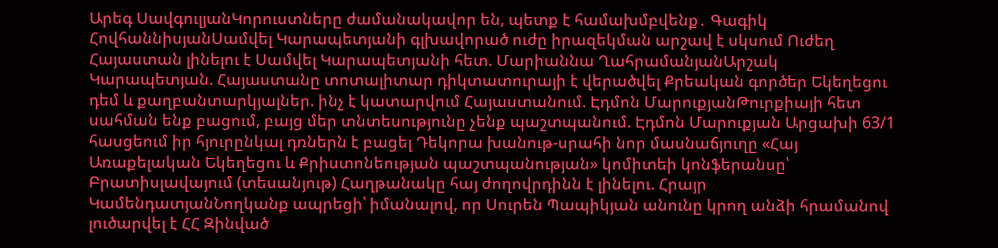Արեգ ՍավգուլյանԿորուստները ժամանակավոր են, պետք է համախմբվենք․ Գագիկ ՀովհաննիսյանՍամվել Կարապետյանի գլխավորած ուժը իրազեկման արշավ է սկսում Ուժեղ Հայաստան լինելու է Սամվել Կարապետյանի հետ. Մարիաննա ՂահրամանյանԱրշակ Կարապետյան. Հայաստանը տոտալիտար դիկտատուրայի է վերածվել Քրեական գործեր Եկեղեցու դեմ և քաղբանտարկյալներ. ինչ է կատարվում Հայաստանում. Էդմոն ՄարուքյանԹուրքիայի հետ սահման ենք բացում, բայց մեր տնտեսությունը չենք պաշտպանում. Էդմոն Մարուքյան Արցախի 63/1 հասցեում իր հյուրընկալ դռներն է բացել Դեկորա խանութ-սրահի նոր մասնաճյուղը «Հայ Առաքելական Եկեղեցու և Քրիստոնեության պաշտպանության» կոմիտեի կոնֆերանսը՝ Բրատիսլավայում (տեսանյութ) Հաղթանակը հայ ժողովրդինն է լինելու. Հրայր ԿամենդատյանՆողկանք ապրեցի՝ իմանալով, որ Սուրեն Պապիկյան անունը կրող անձի հրամանով լուծարվել է ՀՀ Զինված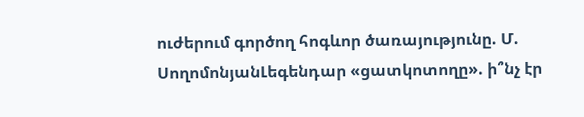ուժերում գործող հոգևոր ծառայությունը. Մ. ՍողոմոնյանԼեգենդար «ցատկոտողը». ի՞նչ էր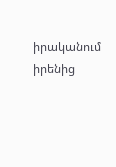իրականում իրենից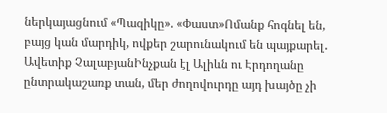ներկայացնում «Պազիկը». «Փաստ»Ոմանք հոգնել են, բայց կան մարդիկ, ովքեր շարունակում են պայքարել․ Ավետիք ՉալաբյանԻնչքան էլ Ալիևն ու Էրդողանը ընտրակաշառք տան, մեր ժողովուրդը այդ խայծը չի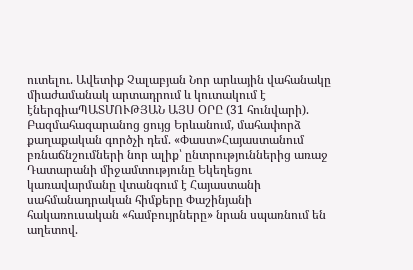ուտելու. Ավետիք Չալաբյան Նոր արևային վահանակը միաժամանակ արտադրում և կուտակում է էներգիաՊԱՏՄՈՒԹՅԱՆ ԱՅՍ ՕՐԸ (31 հունվարի). Բազմահազարանոց ցույց Երևանում, մահափորձ քաղաքական գործչի դեմ. «Փաստ»Հայաստանում բռնաճնշումների նոր ալիք՝ ընտրություններից առաջ Դատարանի միջամտությունը Եկեղեցու կառավարմանը վտանգում է Հայաստանի սահմանադրական հիմքերը Փաշինյանի հակառուսական «համբույրները» նրան սպառնում են աղետով.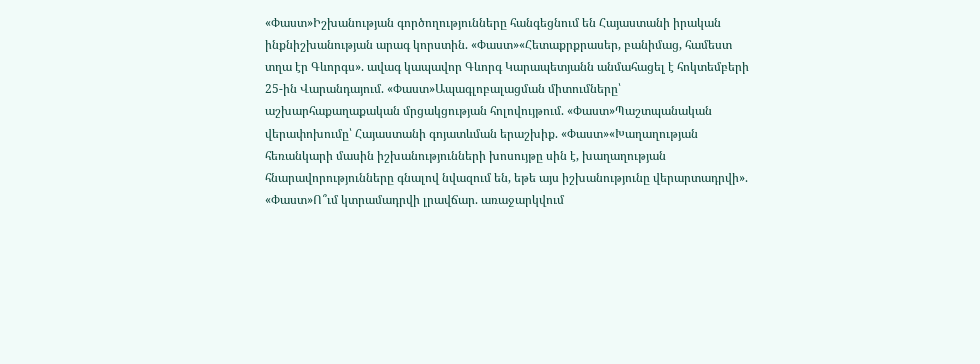«Փաստ»Իշխանության գործողությունները հանգեցնում են Հայաստանի իրական ինքնիշխանության արագ կորստին. «Փաստ»«Հետաքրքրասեր, բանիմաց, համեստ տղա էր Գևորգս». ավագ կապավոր Գևորգ Կարապետյանն անմահացել է հոկտեմբերի 25-ին Վարանդայում. «Փաստ»Ապագլոբալացման միտումները՝ աշխարհաքաղաքական մրցակցության հոլովույթում. «Փաստ»Պաշտպանական վերափոխումը՝ Հայաստանի գոյատևման երաշխիք. «Փաստ»«Խաղաղության հեռանկարի մասին իշխանությունների խոսույթը սին է, խաղաղության հնարավորությունները գնալով նվազում են, եթե այս իշխանությունը վերարտադրվի». «Փաստ»Ո՞ւմ կտրամադրվի լրավճար. առաջարկվում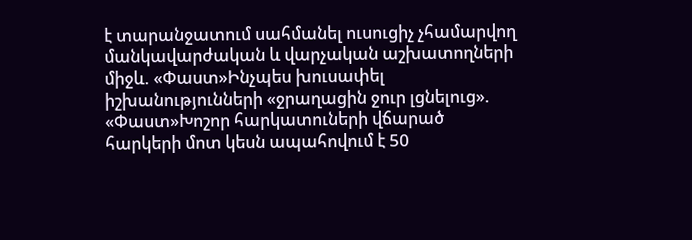է տարանջատում սահմանել ուսուցիչ չհամարվող մանկավարժական և վարչական աշխատողների միջև. «Փաստ»Ինչպես խուսափել իշխանությունների «ջրաղացին ջուր լցնելուց». «Փաստ»Խոշոր հարկատուների վճարած հարկերի մոտ կեսն ապահովում է 50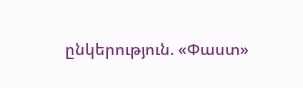ընկերություն. «Փաստ»